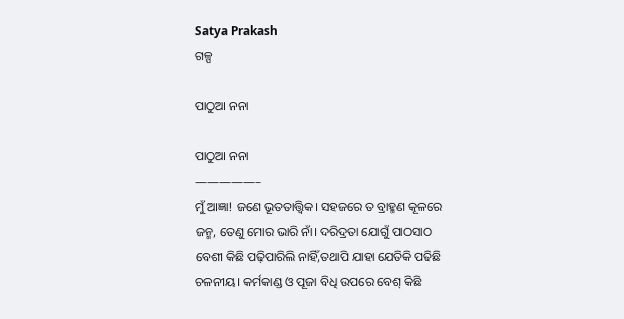Satya Prakash
ଗଳ୍ପ

ପାଠୁଆ ନନା

ପାଠୁଆ ନନା
—————–
ମୁଁ ଆଜ୍ଞା! ଜଣେ ଭୂତତାତ୍ତ୍ୱିକ। ସହଜରେ ତ ବ୍ରାହ୍ମଣ କୂଳରେ ଜନ୍ମ, ତେଣୁ ମୋର ଭାରି ନାଁ। ଦରିଦ୍ରତା ଯୋଗୁଁ ପାଠସାଠ ବେଶୀ କିଛି ପଢ଼ିପାରିଲି ନାହିଁ,ତଥାପି ଯାହା ଯେତିକି ପଢିଛି ଚଳନୀୟ। କର୍ମକାଣ୍ଡ ଓ ପୂଜା ବିଧି ଉପରେ ବେଶ୍ କିଛି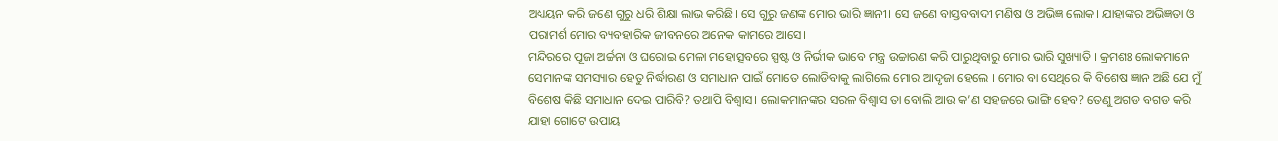ଅଧ୍ୟୟନ କରି ଜଣେ ଗୁରୁ ଧରି ଶିକ୍ଷା ଲାଭ କରିଛି। ସେ ଗୁରୁ ଜଣଙ୍କ ମୋର ଭାରି ଜ୍ଞାନୀ। ସେ ଜଣେ ବାସ୍ତବବାଦୀ ମଣିଷ ଓ ଅଭିଜ୍ଞ ଲୋକ। ଯାହାଙ୍କର ଅଭିଜ୍ଞତା ଓ ପରାମର୍ଶ ମୋର ବ୍ୟବହାରିକ ଜୀବନରେ ଅନେକ କାମରେ ଆସେ।
ମନ୍ଦିରରେ ପୂଜା ଅର୍ଚ୍ଚନା ଓ ଘରୋଇ ମେଳା ମହୋତ୍ସବରେ ସ୍ପଷ୍ଟ ଓ ନିର୍ଭୀକ ଭାବେ ମନ୍ତ୍ର ଉଚ୍ଚାରଣ କରି ପାରୁଥିବାରୁ ମୋର ଭାରି ସୁଖ୍ୟାତି । କ୍ରମଶଃ ଲୋକମାନେ ସେମାନଙ୍କ ସମସ୍ୟାର ହେତୁ ନିର୍ଦ୍ଧାରଣ ଓ ସମାଧାନ ପାଇଁ ମୋତେ ଲୋଡିବାକୁ ଲାଗିଲେ ମୋର ଆଦୃଜା ହେଲେ । ମୋର ବା ସେଥିରେ କି ବିଶେଷ ଜ୍ଞାନ ଅଛି ଯେ ମୁଁ ବିଶେଷ କିଛି ସମାଧାନ ଦେଇ ପାରିବି? ତଥାପି ବିଶ୍ଵାସ। ଲୋକମାନଙ୍କର ସରଳ ବିଶ୍ବାସ ତା ବୋଲି ଆଉ କ’ଣ ସହଜରେ ଭାଙ୍ଗି ହେବ? ତେଣୁ ଅଗଡ ବଗଡ କରି ଯାହା ଗୋଟେ ଉପାୟ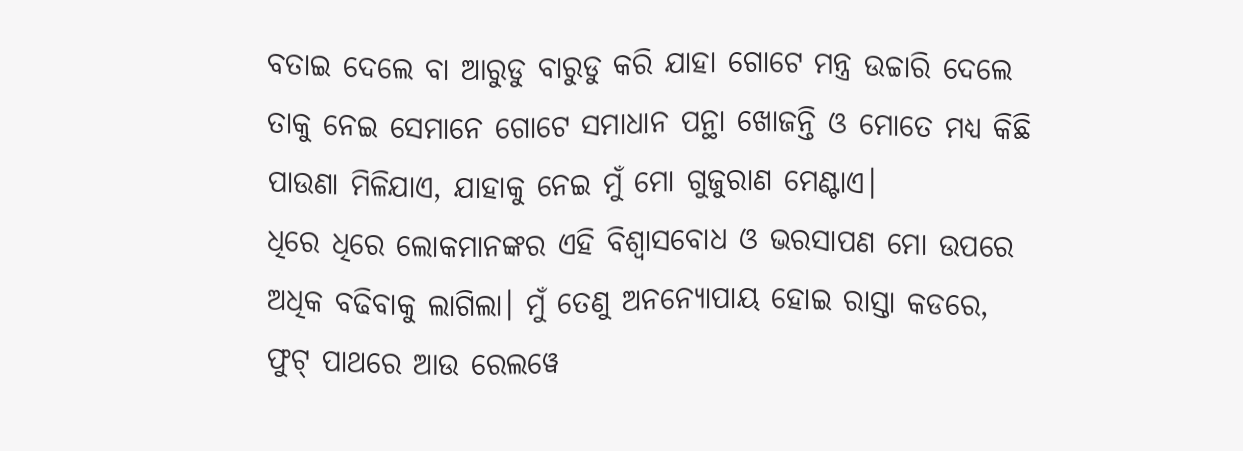ବତାଇ ଦେଲେ ବା ଆରୁଡୁ ବାରୁଡୁ କରି ଯାହା ଗୋଟେ ମନ୍ତ୍ର ଉଚ୍ଚାରି ଦେଲେ ତାକୁ ନେଇ ସେମାନେ ଗୋଟେ ସମାଧାନ ପନ୍ଥା ଖୋଜନ୍ତି ଓ ମୋତେ ମଧ୍ଯ କିଛି ପାଉଣା ମିଳିଯାଏ, ଯାହାକୁ ନେଇ ମୁଁ ମୋ ଗୁଜୁରାଣ ମେଣ୍ଟାଏ।
ଧିରେ ଧିରେ ଲୋକମାନଙ୍କର ଏହି ବିଶ୍ବାସବୋଧ ଓ ଭରସାପଣ ମୋ ଉପରେ ଅଧିକ ବଢିବାକୁ ଲାଗିଲା। ମୁଁ ତେଣୁ ଅନନ୍ୟୋପାୟ ହୋଇ ରାସ୍ତା କଡରେ, ଫୁଟ୍ ପାଥରେ ଆଉ ରେଲୱେ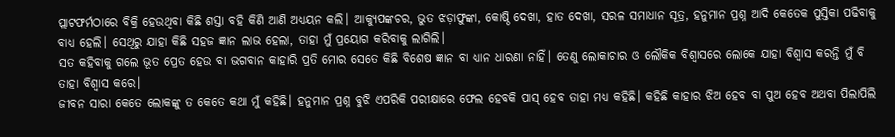ପ୍ଲାଟଫର୍ମଠାରେ ବିକ୍ରି ହେଉଥିବା କିଛି ଶସ୍ତା ବହି କିଣି ଆଣି ଅଧ୍ୟୟନ କଲି। ଆକ୍ୟୁପଙ୍କଚର, ଭୁତ ଝଡ଼ାଫୁଙ୍କା, କୋଷ୍ଠି ଦେଖା, ହାତ ଦେଖା, ସରଳ ସମାଧାନ ସୂତ୍ର, ହନୁମାନ ପ୍ରଶ୍ନ ଆଦି କେତେକ ପୁସ୍ତିକା ପଢିବାକୁ ବାଧ୍ୟ ହେଲି। ସେଥିରୁ ଯାହା କିଛି ସହଜ ଜ୍ଞାନ ଲାଭ ହେଲା, ତାହା ମୁଁ ପ୍ରୟୋଗ କରିବାକୁ ଲାଗିଲି।
ସତ କହିବାକୁ ଗଲେ ଭୂତ ପ୍ରେତ ହେଉ ବା ଭଗବାନ କାହାରି ପ୍ରତି ମୋର ସେତେ କିଛି ବିଶେଷ ଜ୍ଞାନ ବା ଧ୍ୟାନ ଧାରଣା ନାହିଁ। ତେଣୁ ଲୋକାଚାର ଓ ଲୌକିକ ବିଶ୍ଵାସରେ ଲୋକେ ଯାହା ବିଶ୍ବାସ କରନ୍ତି ମୁଁ ବି ତାହା ବିଶ୍ବାସ କରେ।
ଜୀବନ ସାରା କେତେ ଲୋକଙ୍କୁ ତ କେତେ କଥା ମୁଁ କହିଛି। ହନୁମାନ ପ୍ରଶ୍ନ ବୁଝି ଏପରିକି ପରୀକ୍ଷାରେ ଫେଲ ହେବକି ପାସ୍ ହେବ ତାହା ମଧ୍ୟ କହିଛି। କହିଛି କାହାର ଝିଅ ହେବ ବା ପୁଅ ହେବ ଅଥବା ପିଲାପିଲି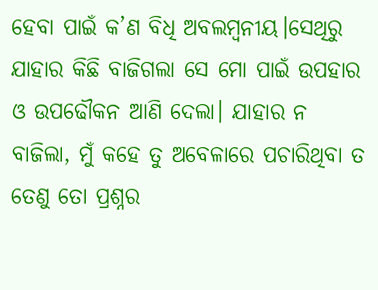ହେବା ପାଇଁ କ’ଣ ବିଧି ଅବଲମ୍ବନୀୟ।ସେଥିରୁ ଯାହାର କିଛି ବାଜିଗଲା ସେ ମୋ ପାଇଁ ଉପହାର ଓ ଉପଢୌକନ ଆଣି ଦେଲା। ଯାହାର ନ ବାଜିଲା, ମୁଁ କହେ ତୁ ଅବେଳାରେ ପଚାରିଥିବା ତ ତେଣୁ ତୋ ପ୍ରଶ୍ନର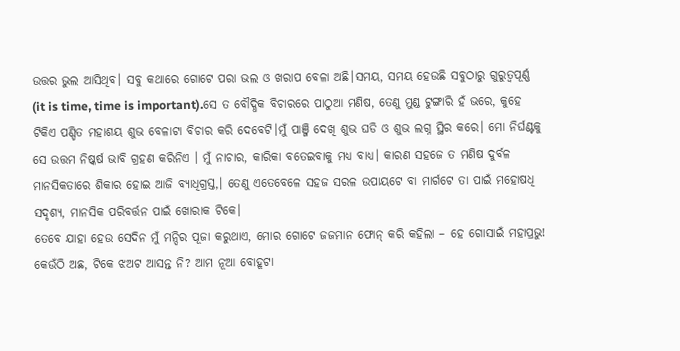ଉତ୍ତର ଭୁଲ ଆସିଥିବ। ସବୁ କଥାରେ ଗୋଟେ ପରା ଭଲ ଓ ଖରାପ ବେଳା ଅଛି।ସମୟ, ସମୟ ହେଉଛି ସବୁଠାରୁ ଗୁରୁତ୍ୱପୂର୍ଣ୍ଣ (it is time, time is important).ସେ ତ ବୌଦ୍ଧିକ ବିଚାରରେ ପାଠୁଆ ମଣିଷ, ତେଣୁ ମୁଣ୍ଡ ଟୁଙ୍ଗାରି ହଁ ଭରେ, କୁହେ ଟିକିଏ ପଣ୍ଡିତ ମହାଶୟ ଶୁଭ ବେଳାଟା ବିଚାର କରି ଦେବେଟି।ମୁଁ ପାଞ୍ଜି ଦେଖି ଶୁଭ ଘଡି ଓ ଶୁଭ ଲଗ୍ନ ସ୍ଥିର କରେ। ମୋ ନିର୍ଘଣ୍ଟକୁ ସେ ଉତ୍ତମ ନିଷ୍କର୍ଷ ଭାବି ଗ୍ରହଣ କରିନିଏ । ମୁଁ ନାଚାର, କାରିକା ବତେଇବାକୁ ମଧ୍ଯ ବାଧ୍ୟ। କାରଣ ସହଜେ ତ ମଣିଷ ଦୁର୍ବଳ ମାନସିକତାରେ ଶିକାର ହୋଇ ଆଜି ବ୍ୟାଧିଗ୍ରସ୍ତ,। ତେଣୁ ଏତେବେଳେ ସହଜ ସରଳ ଉପାୟଟେ ବା ମାର୍ଗଟେ ତା ପାଇଁ ମହୋଷଧି ସଦୃଶ୍ୟ, ମାନସିକ ପରିବର୍ତ୍ତନ ପାଇଁ ଖୋରାକ ଟିକେ।
ତେବେ ଯାହା ହେଉ ସେଦିନ ମୁଁ ମନ୍ଦିର ପୂଜା କରୁଥାଏ, ମୋର ଗୋଟେ ଜଜମାନ ଫୋନ୍ କରି କହିଲା – ହେ ଗୋସାଇଁ ମହାପ୍ରଭୁ! କେଉଁଠି ଅଛ, ଟିକେ ଝଅଟ ଆସନ୍ତ ନି? ଆମ ନୂଆ ବୋହୂଟା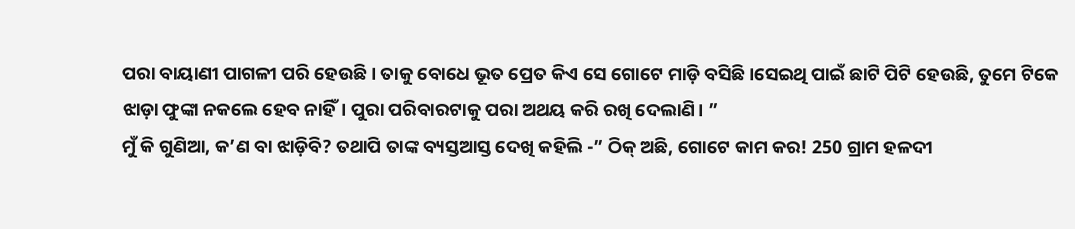ପରା ବାୟାଣୀ ପାଗଳୀ ପରି ହେଉଛି। ତାକୁ ବୋଧେ ଭୂତ ପ୍ରେତ କିଏ ସେ ଗୋଟେ ମାଡ଼ି ବସିଛି ।ସେଇଥି ପାଇଁ ଛାଟି ପିଟି ହେଉଛି, ତୁମେ ଟିକେ ଝାଡ଼ା ଫୁଙ୍କା ନକଲେ ହେବ ନାହିଁ। ପୁରା ପରିବାରଟାକୁ ପରା ଅଥୟ କରି ରଖି ଦେଲାଣି। ”
ମୁଁ କି ଗୁଣିଆ, କ’ଣ ବା ଝାଡ଼ିବି? ତଥାପି ତାଙ୍କ ବ୍ୟସ୍ତଆସ୍ତ ଦେଖି କହିଲି -” ଠିକ୍ ଅଛି, ଗୋଟେ କାମ କର! 250 ଗ୍ରାମ ହଳଦୀ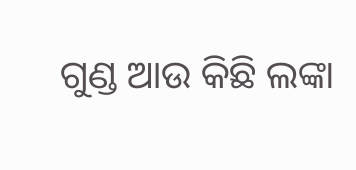ଗୁଣ୍ଡ ଆଉ କିଛି ଲଙ୍କା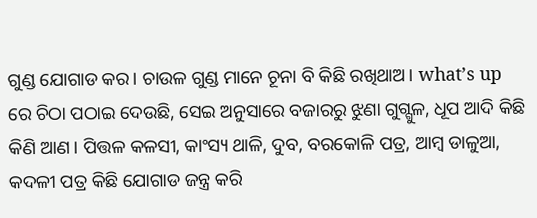ଗୁଣ୍ଡ ଯୋଗାଡ କର। ଚାଉଳ ଗୁଣ୍ଡ ମାନେ ଚୂନା ବି କିଛି ରଖିଥାଅ। what’s up ରେ ଚିଠା ପଠାଇ ଦେଉଛି, ସେଇ ଅନୁସାରେ ବଜାରରୁ ଝୁଣା ଗୁଗ୍ଗୁଳ, ଧୂପ ଆଦି କିଛି କିଣି ଆଣ। ପିତ୍ତଳ କଳସୀ, କାଂସ୍ୟ ଥାଳି, ଦୁବ, ବରକୋଳି ପତ୍ର, ଆମ୍ବ ଡାଳୁଆ, କଦଳୀ ପତ୍ର କିଛି ଯୋଗାଡ ଜନ୍ତ୍ର କରି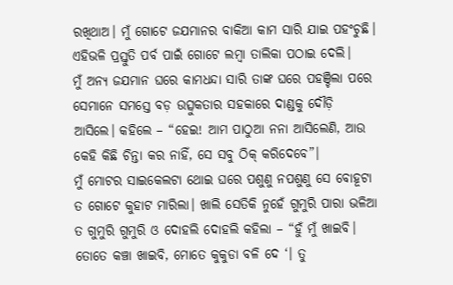ରଖିଥାଅ। ମୁଁ ଗୋଟେ ଜଯମାନର ବାକିଆ କାମ ସାରି ଯାଇ ପହଂଚୁଛି। ଏହିଭଳି ପ୍ରସ୍ତୁତି ପର୍ବ ପାଇଁ ଗୋଟେ ଲମ୍ବା ତାଲିକା ପଠାଇ ଦେଲି।
ମୁଁ ଅନ୍ୟ ଜଯମାନ ଘରେ କାମଧନ୍ଦା ସାରି ତାଙ୍କ ଘରେ ପହଞ୍ଚିଲା ପରେ ସେମାନେ ସମସ୍ତେ ବଡ଼ ଉତ୍ସୁକତାର ସହକାରେ ଦାଣ୍ଡକୁ ଦୌଡ଼ି ଆସିଲେ। କହିଲେ – “ହେଇ! ଆମ ପାଠୁଆ ନନା ଆସିଲେଣି, ଆଉ କେହି କିଛି ଚିନ୍ତା କର ନାହିଁ, ସେ ସବୁ ଠିକ୍ କରିଦେବେ”।
ମୁଁ ମୋଟର ସାଇକେଲଟା ଥୋଇ ଘରେ ପଶୁଣୁ ନପଶୁଣୁ ସେ ବୋହୂଟା ତ ଗୋଟେ କୁହାଟ ମାରିଲା। ଖାଲି ସେତିକି ନୁହେଁ ଗୁମୁରି ପାରା ଭଳିଆ ତ ଗୁମୁରି ଗୁମୁରି ଓ ଦୋହଲି ଦୋହଲି କହିଲା – “ହୁଁ ମୁଁ ଖାଇବି। ତୋତେ କଞ୍ଚା ଖାଇବି, ମୋତେ କୁକୁଡା ବଳି ଦେ ‘। ତୁ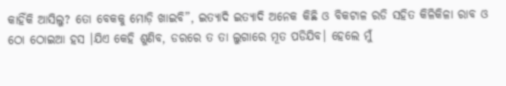କାହିଁକି ଆସିଲୁ? ତୋ ବେକକୁ ମୋଡ଼ି ଖାଇବି”, ଇତ୍ୟାଦି ଇତ୍ୟାଦି ଅନେକ କିଛି ଓ ବିକଟାଳ ରଡି ସହିତ କିଳିକିଳା ରାବ ଓ ଠୋ ଠୋଇଆ ହସ ।ଯିଏ କେହି ଶୁଣିବ, ଡରରେ ତ ତା ଲୁଗାରେ ମୂତ ପଡିଯିବ। ହେଲେ ମୁଁ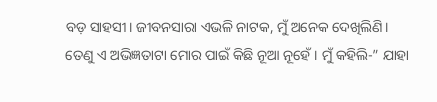ବଡ଼ ସାହସୀ। ଜୀବନସାରା ଏଭଳି ନାଟକ, ମୁଁ ଅନେକ ଦେଖିଲିଣି। ତେଣୁ ଏ ଅଭିଜ୍ଞତାଟା ମୋର ପାଇଁ କିଛି ନୂଆ ନୂହେଁ। ମୁଁ କହିଲି-” ଯାହା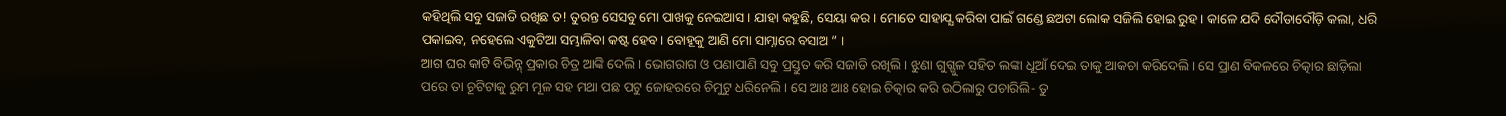କହିଥିଲି ସବୁ ସଜାଡି ରଖିଛ ତ! ତୁରନ୍ତ ସେସବୁ ମୋ ପାଖକୁ ନେଇଆସ। ଯାହା କହୁଛି, ସେୟା କର। ମୋତେ ସାହାଯ୍ଯ କରିବା ପାଇଁ ଗଣ୍ଡେ ଛଅଟା ଲୋକ ସଜିଲି ହୋଇ ରୁହ। କାଳେ ଯଦି ଦୌଡାଦୌଡ଼ି କଲା, ଧରି ପକାଇବ, ନହେଲେ ଏକୁଟିଆ ସମ୍ଭାଳିବା କଷ୍ଟ ହେବ। ବୋହୂକୁ ଆଣି ମୋ ସାମ୍ନାରେ ବସାଅ ” ।
ଆଗ ଘର କାଟି ବିଭିନ୍ନ୍ ପ୍ରକାର ଚିତ୍ର ଆଙ୍କି ଦେଲି। ଭୋଗରାଗ ଓ ପଣାପାଣି ସବୁ ପ୍ରସ୍ତୁତ କରି ସଜାଡି ରଖିଲି। ଝୁଣା ଗୁଗ୍ଗୁଳ ସହିତ ଲଙ୍କା ଧୂଆଁ ଦେଇ ତାକୁ ଆକଚା କରିଦେଲି। ସେ ପ୍ରାଣ ବିକଳରେ ଚିତ୍କାର ଛାଡ଼ିଲା ପରେ ତା ଚୂଟିଟାକୁ ରୁମ ମୂଳ ସହ ମଥା ପଛ ପଟୁ ଜୋହରରେ ଚିମୁଟୁ ଧରିନେଲି। ସେ ଆଃ ଆଃ ହୋଇ ଚିତ୍କାର କରି ଉଠିଲାରୁ ପଚାରିଲି- ତୁ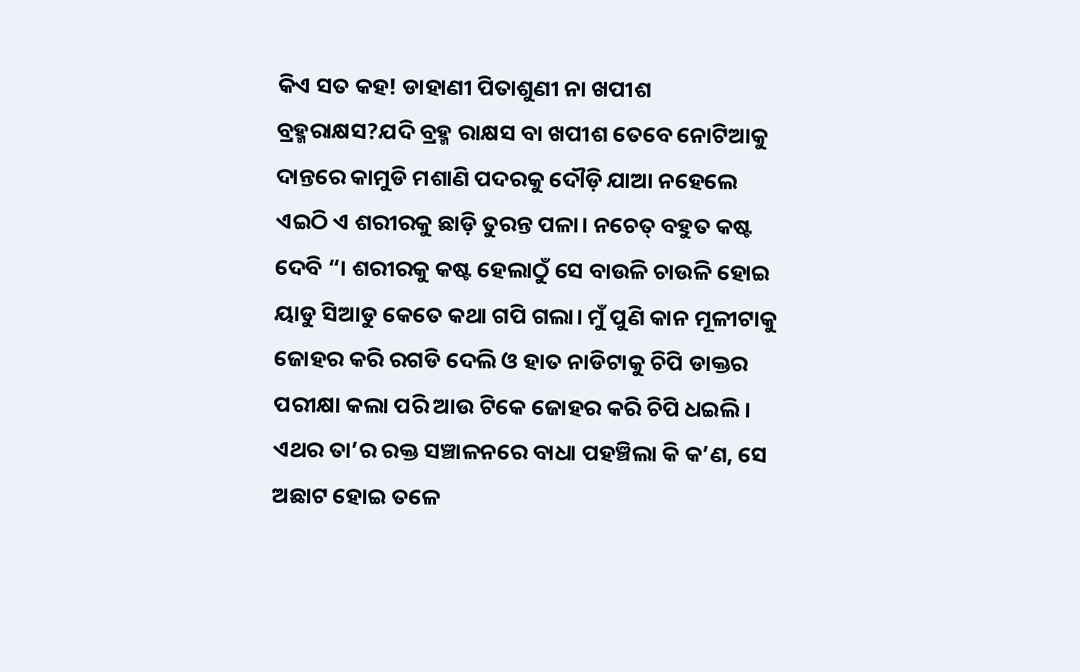କିଏ ସତ କହ! ଡାହାଣୀ ପିତାଶୁଣୀ ନା ଖପୀଶ ବ୍ରହ୍ମରାକ୍ଷସ?ଯଦି ବ୍ରହ୍ମ ରାକ୍ଷସ ବା ଖପୀଶ ତେବେ ନୋଟିଆକୁ ଦାନ୍ତରେ କାମୁଡି ମଶାଣି ପଦରକୁ ଦୌଡ଼ି ଯାଆ ନହେଲେ ଏଇଠି ଏ ଶରୀରକୁ ଛାଡ଼ି ତୁରନ୍ତ ପଳା। ନଚେତ୍ ବହୁତ କଷ୍ଟ ଦେବି “। ଶରୀରକୁ କଷ୍ଟ ହେଲାଠୁଁ ସେ ବାଉଳି ଚାଉଳି ହୋଇ ୟାଡୁ ସିଆଡୁ କେତେ କଥା ଗପି ଗଲା। ମୁଁ ପୁଣି କାନ ମୂଳୀଟାକୁ ଜୋହର କରି ରଗଡି ଦେଲି ଓ ହାତ ନାଡିଟାକୁ ଚିପି ଡାକ୍ତର ପରୀକ୍ଷା କଲା ପରି ଆଉ ଟିକେ ଜୋହର କରି ଚିପି ଧଇଲି। ଏଥର ତା’ର ରକ୍ତ ସଞ୍ଚାଳନରେ ବାଧା ପହଞ୍ଚିଲା କି କ’ଣ, ସେ ଅଛାଟ ହୋଇ ତଳେ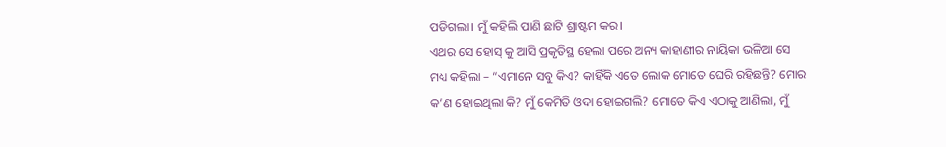ପଡିଗଲା। ମୁଁ କହିଲି ପାଣି ଛାଟି ଶ୍ରାଷ୍ଟମ କର।
ଏଥର ସେ ହୋସ୍ କୁ ଆସି ପ୍ରକୃତିସ୍ଥ ହେଲା ପରେ ଅନ୍ୟ କାହାଣୀର ନାୟିକା ଭଳିଆ ସେ ମଧ୍ୟ କହିଲା – “ଏମାନେ ସବୁ କିଏ? କାହିଁକି ଏତେ ଲୋକ ମୋତେ ଘେରି ରହିଛନ୍ତି? ମୋର କ’ଣ ହୋଇଥିଲା କି? ମୁଁ କେମିତି ଓଦା ହୋଇଗଲି? ମୋତେ କିଏ ଏଠାକୁ ଆଣିଲା, ମୁଁ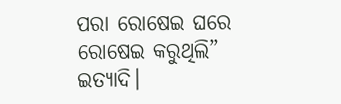ପରା ରୋଷେଇ ଘରେ ରୋଷେଇ କରୁଥିଲି” ଇତ୍ୟାଦି।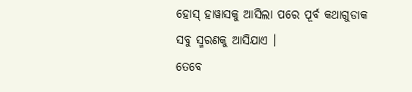ହୋସ୍ ହାୱାସକୁ ଆସିଲା ପରେ ପୂର୍ବ କଥାଗୁଡାକ ସବୁ ସ୍ମରଣକୁ ଆସିଯାଏ ।
ତେବେ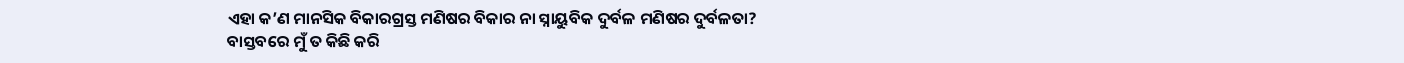ଏହା କ’ଣ ମାନସିକ ବିକାରଗ୍ରସ୍ତ ମଣିଷର ବିକାର ନା ସ୍ନାୟୁବିକ ଦୁର୍ବଳ ମଣିଷର ଦୁର୍ବଳତା?
ବାସ୍ତବରେ ମୁଁ ତ କିଛି କରି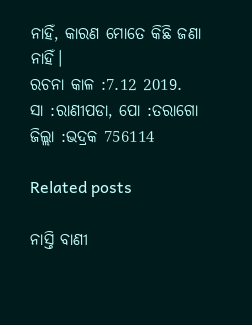ନାହିଁ, କାରଣ ମୋତେ କିଛି ଜଣା ନାହିଁ।
ରଚନା କାଳ :7.12 2019.
ସା :ରାଣୀପଡା, ପୋ :ତରାଗୋ
ଜିଲ୍ଲା :ଭଦ୍ରକ 756114

Related posts

ନାସ୍ତି ବାଣୀ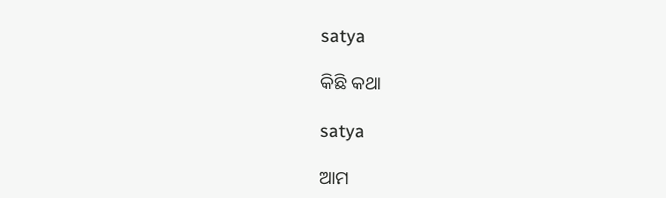satya

କିଛି କଥା

satya

ଆମ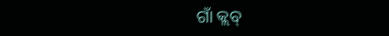ଗାଁ କ୍ଲବ୍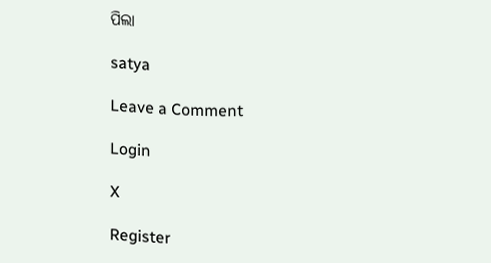ପିଲା

satya

Leave a Comment

Login

X

Register